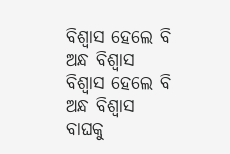ବିଶ୍ୱାସ ହେଲେ ବି ଅନ୍ଧ ବିଶ୍ୱାସ
ବିଶ୍ୱାସ ହେଲେ ବି ଅନ୍ଧ ବିଶ୍ୱାସ
ବାଘକୁ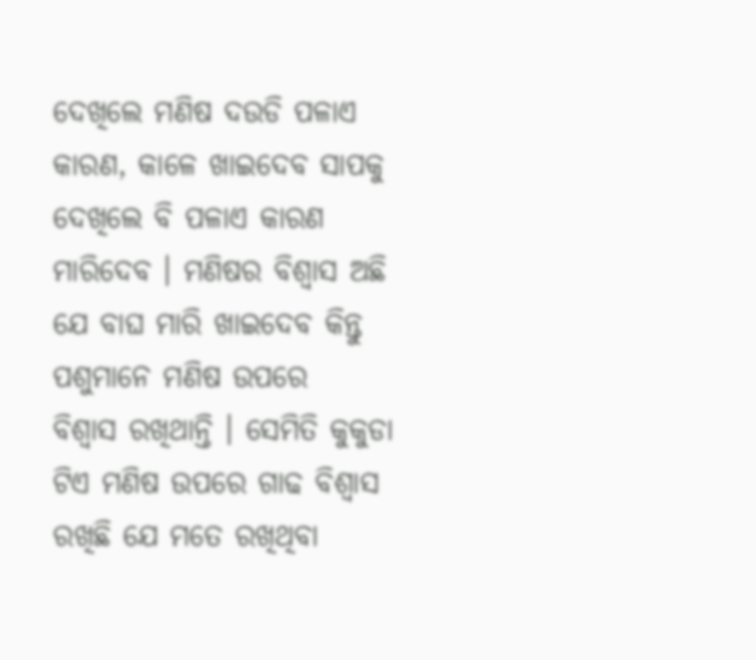ଦେଖିଲେ ମଣିଷ ଦଉଡି ପଳାଏ କାରଣ, କାଳେ ଖାଇଦେବ ସାପକୁ ଦେଖିଲେ ବି ପଳାଏ କାରଣ ମାରିଦେବ । ମଣିଷର ବିଶ୍ବାସ ଅଛି ଯେ ବାଘ ମାରି ଖାଇଦେବ କିନ୍ତୁ ପଶୁମାନେ ମଣିଷ ଉପରେ
ବିଶ୍ୱାସ ରଖିଥାନ୍ତି । ସେମିତି କୁକୁଡା ଟିଏ ମଣିଷ ଉପରେ ଗାଢ ବିଶ୍ବାସ ରଖିଛି ଯେ ମତେ ରଖିଥିବା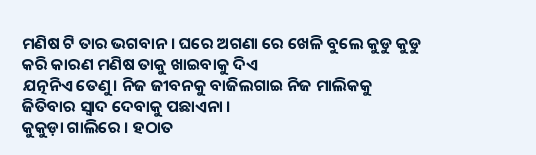ମଣିଷ ଟି ତାର ଭଗବାନ । ଘରେ ଅଗଣା ରେ ଖେଳି ବୁଲେ କୁଡୁ କୁଡୁ କରି କାରଣ ମଣିଷ ତାକୁ ଖାଇବାକୁ ଦିଏ
ଯତ୍ନନିଏ ତେଣୁ। ନିଜ ଜୀବନକୁ ବାଜିଲଗାଇ ନିଜ ମାଲିକକୁ ଜିତିବାର ସ୍ବାଦ ଦେବାକୁ ପଛାଏନା ।
କୁକୁଡ଼ା ଗାଲିରେ । ହଠାତ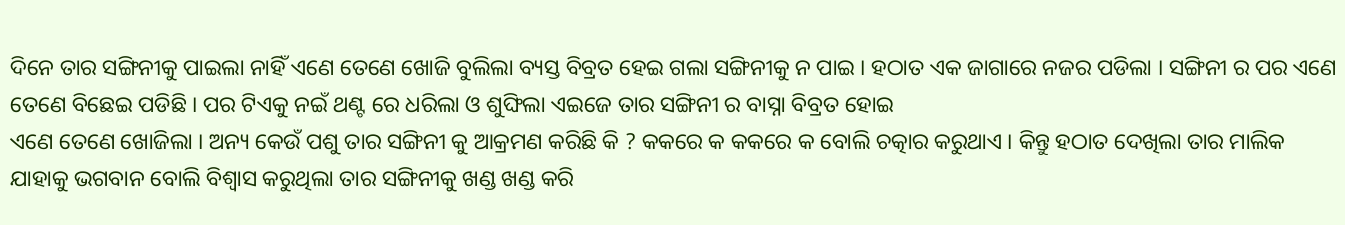ଦିନେ ତାର ସଙ୍ଗିନୀକୁ ପାଇଲା ନାହିଁ ଏଣେ ତେଣେ ଖୋଜି ବୁଲିଲା ବ୍ୟସ୍ତ ବିବ୍ରତ ହେଇ ଗଲା ସଙ୍ଗିନୀକୁ ନ ପାଇ । ହଠାତ ଏକ ଜାଗାରେ ନଜର ପଡିଲା । ସଙ୍ଗିନୀ ର ପର ଏଣେ ତେଣେ ବିଛେଇ ପଡିଛି । ପର ଟିଏକୁ ନଇଁ ଥଣ୍ଟ ରେ ଧରିଲା ଓ ଶୁଙ୍ଘିଲା ଏଇଜେ ତାର ସଙ୍ଗିନୀ ର ବାସ୍ନା ବିବ୍ରତ ହୋଇ
ଏଣେ ତେଣେ ଖୋଜିଲା । ଅନ୍ୟ କେଉଁ ପଶୁ ତାର ସଙ୍ଗିନୀ କୁ ଆକ୍ରମଣ କରିଛି କି ? କକରେ କ କକରେ କ ବୋଲି ଚତ୍କାର କରୁଥାଏ । କିନ୍ତୁ ହଠାତ ଦେଖିଲା ତାର ମାଲିକ ଯାହାକୁ ଭଗବାନ ବୋଲି ବିଶ୍ୱାସ କରୁଥିଲା ତାର ସଙ୍ଗିନୀକୁ ଖଣ୍ଡ ଖଣ୍ଡ କରି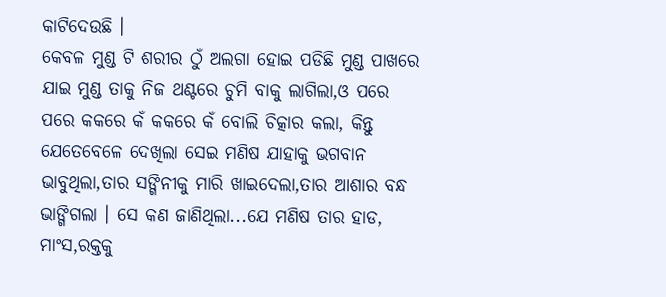କାଟିଦେଉଛି ।
କେବଳ ମୁଣ୍ଡ ଟି ଶରୀର ଠୁଁ ଅଲଗା ହୋଇ ପଡିଛି ମୁଣ୍ଡ ପାଖରେ ଯାଇ ମୁଣ୍ଡ ତାକୁ ନିଜ ଥଣ୍ଟରେ ଚୁମି ବାକୁ ଲାଗିଲା,ଓ ପରେ ପରେ କକରେ କଁ କକରେ କଁ ବୋଲି ଚିତ୍କାର କଲା, କିନ୍ତୁ ଯେତେବେଳେ ଦେଖିଲା ସେଇ ମଣିଷ ଯାହାକୁ ଭଗବାନ ଭାବୁଥିଲା,ତାର ସଙ୍ଗିନୀକୁ ମାରି ଖାଇଦେଲା,ତାର ଆଶାର ବନ୍ଧ ଭାଙ୍ଗିଗଲା । ସେ କଣ ଜାଣିଥିଲା...ଯେ ମଣିଷ ତାର ହାଡ, ମାଂସ,ରକ୍ତକୁ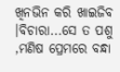ଖିନଭିନ କରି ଖାଇଜିବ ।ବିଚାରା...ସେ ତ ପଶୁ ,ମଣିଷ ପ୍ରେମରେ ବନ୍ଧା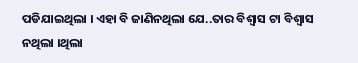ପଡିଯାଇଥିଲା । ଏହା ବି ଜାଣିନଥିଲା ଯେ..ତାର ବିଶ୍ବାସ ଟା ବିଶ୍ବାସ ନଥିଲା ।ଥିଲା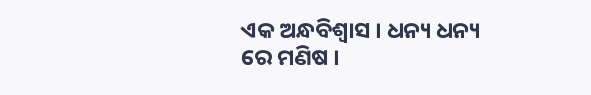ଏକ ଅନ୍ଧବିଶ୍ବାସ । ଧନ୍ୟ ଧନ୍ୟ ରେ ମଣିଷ ।